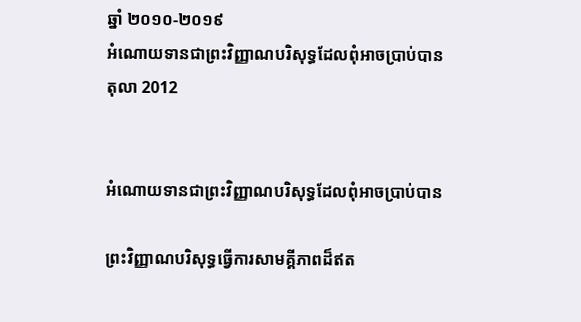ឆ្នាំ ២០១០-២០១៩
អំណោយទានជាព្រះវិញ្ញាណបរិសុទ្ធដែលពុំអាចប្រាប់បាន
តុលា 2012


អំណោយទានជាព្រះវិញ្ញាណបរិសុទ្ធដែលពុំអាចប្រាប់បាន

ព្រះវិញ្ញាណបរិសុទ្ធធ្វើការសាមគ្គីភាពដ៏ឥត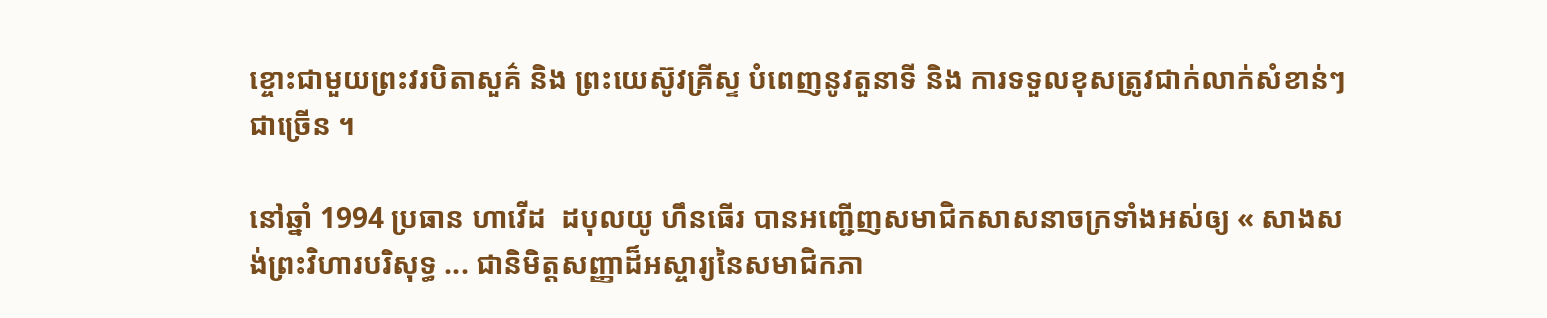ខ្ចោះជាមួយព្រះវរបិតាសួគ៌ និង ព្រះយេស៊ូវគ្រីស្ទ បំពេញនូវតួនាទី និង ការទទួលខុសត្រូវជាក់លាក់សំខាន់ៗជាច្រើន ។

នៅឆ្នាំ 1994 ប្រធាន ហាវើដ  ដបុលយូ ហឹនធើរ បានអញ្ជើញសមាជិកសាសនាចក្រទាំងអស់ឲ្យ « សាងសង់ព្រះវិហារបរិសុទ្ធ ... ជានិមិត្តសញ្ញាដ៏អស្ចារ្យនៃសមាជិកភា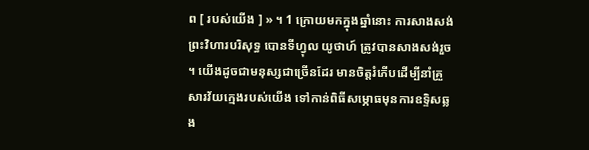ព [ របស់យើង ] » ។ 1 ក្រោយមកក្នុងឆ្នាំនោះ ការសាងសង់ព្រះវិហារបរិសុទ្ធ បោនទីហ្វុល យូថាហ៍ ត្រូវបានសាងសង់រួច ។ យើងដូចជាមនុស្សជាច្រើនដែរ មានចិត្តរំភើបដើម្បីនាំគ្រួសារវ័យក្មេងរបស់យើង ទៅកាន់ពិធីសម្ភោធមុនការឧទ្ទិសឆ្លង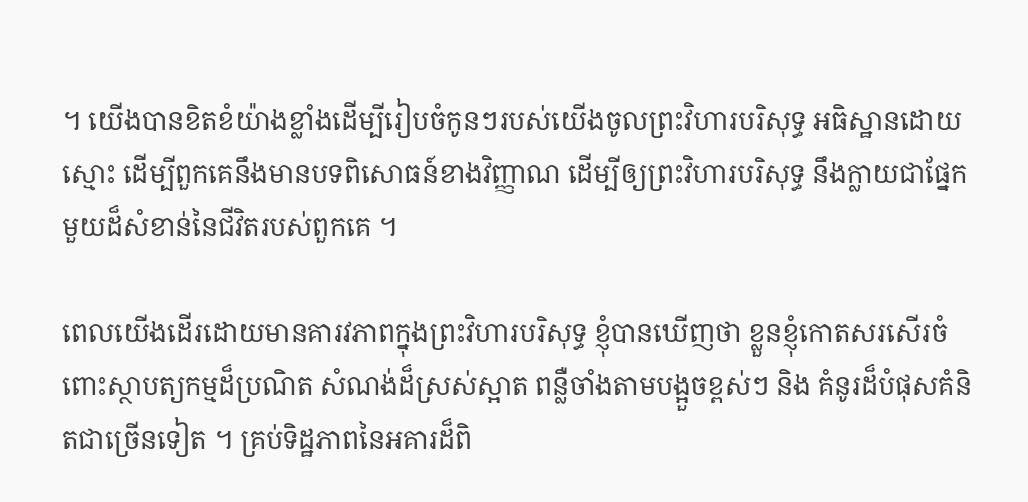។ យើងបានខិតខំយ៉ាងខ្លាំងដើម្បីរៀបចំកូនៗរបស់យើងចូលព្រះវិហារបរិសុទ្ធ អធិស្ឋានដោយស្មោះ ដើម្បីពួកគេនឹងមានបទពិសោធន៍ខាងវិញ្ញាណ ដើម្បីឲ្យព្រះវិហារបរិសុទ្ធ នឹងក្លាយជាផ្នែកមួយដ៏សំខាន់នៃជីវិតរបស់ពួកគេ ។

ពេលយើងដើរដោយមានគារវភាពក្នុងព្រះវិហារបរិសុទ្ធ ខ្ញុំបានឃើញថា ខ្លួនខ្ញុំកោតសរសើរចំពោះស្ថាបត្យកម្មដ៏ប្រណិត សំណង់ដ៏ស្រស់ស្អាត ពន្លឺចាំងតាមបង្អួចខ្ពស់ៗ និង គំនូរដ៏បំផុសគំនិតជាច្រើនទៀត ។ គ្រប់ទិដ្ឋភាពនៃអគារដ៏ពិ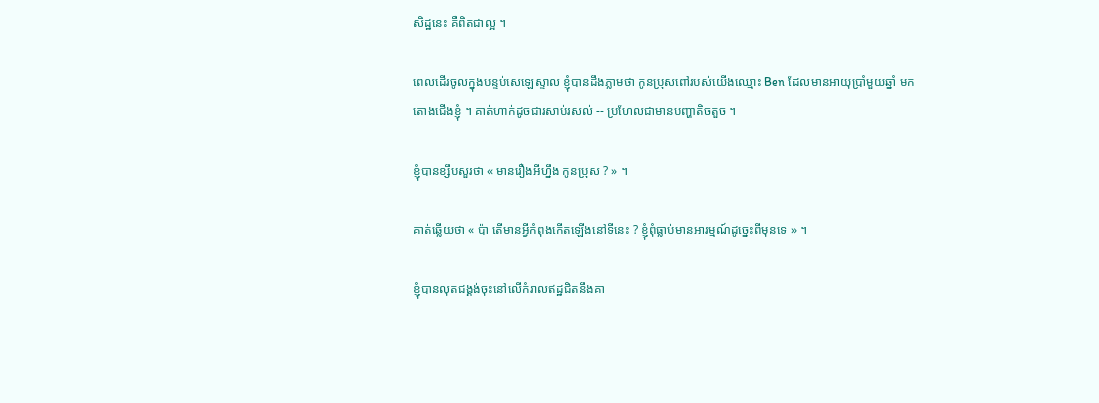សិដ្ឋនេះ គឺពិតជាល្អ ។

ពេលដើរចូលក្នុងបន្ទប់សេឡេស្ទាល ខ្ញុំបានដឹងភ្លាមថា កូនប្រុសពៅរបស់យើងឈ្មោះ Ben ដែលមានអាយុប្រាំមួយឆ្នាំ មកតោងជើងខ្ញុំ ។ គាត់ហាក់ដូចជារសាប់រសល់ -- ប្រហែលជាមានបញ្ហាតិចតួច ។

ខ្ញុំបានខ្សឹបសួរថា « មានរឿងអីហ្នឹង កូនប្រុស ? » ។

គាត់ឆ្លើយថា « ប៉ា តើមានអ្វីកំពុងកើតឡើងនៅទីនេះ ? ខ្ញុំពុំធ្លាប់មានអារម្មណ៍ដូច្នេះពីមុនទេ » ។

ខ្ញុំបានលុតជង្គង់ចុះនៅលើកំរាលឥដ្ឋជិតនឹងគា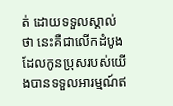ត់ ដោយទទួលស្គាល់ថា នេះគឺជាលើកដំបូងដែលកូនប្រុសរបស់យើងបានទទួលអារម្មណ៍ឥ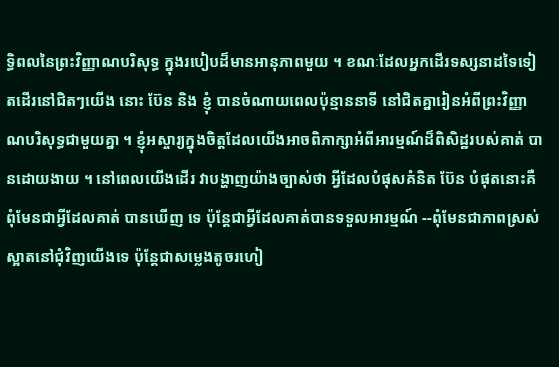ទ្ធិពលនៃព្រះវិញ្ញាណបរិសុទ្ធ ក្នុងរបៀបដ៏មានអានុភាពមួយ ។ ខណៈដែលអ្នកដើរទស្សនាដទៃទៀតដើរនៅជិតៗយើង នោះ ប៊ែន និង ខ្ញុំ បានចំណាយពេលប៉ុន្មាននាទី នៅជិតគ្នារៀនអំពីព្រះវិញ្ញាណបរិសុទ្ធជាមួយគ្នា ។ ខ្ញុំអស្ចារ្យក្នុងចិត្តដែលយើងអាចពិភាក្សាអំពីអារម្មណ៍ដ៏ពិសិដ្ឋរបស់គាត់ បានដោយងាយ ។ នៅពេលយើងដើរ វាបង្ហាញយ៉ាងច្បាស់ថា អ្វីដែលបំផុសគំនិត ប៊ែន បំផុតនោះគឺពុំមែនជាអ្វីដែលគាត់ បានឃើញ ទេ ប៉ុន្តែជាអ្វីដែលគាត់បានទទួលអារម្មណ៍ --ពុំមែនជាភាពស្រស់ស្អាតនៅជុំវិញយើងទេ ប៉ុន្តែជាសម្លេងតូចរហៀ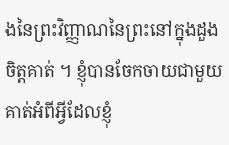ងនៃព្រះវិញ្ញាណនៃព្រះនៅក្នុងដួងចិត្តគាត់ ។ ខ្ញុំបានចែកចាយជាមួយគាត់អំពីអ្វីដែលខ្ញុំ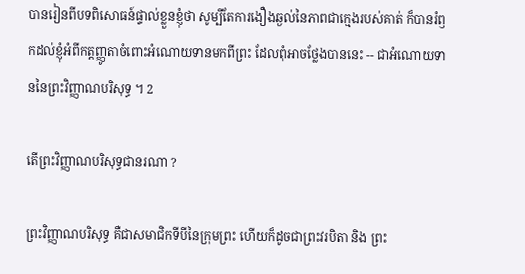បានរៀនពីបទពិសោធន៍ផ្ទាល់ខ្លួនខ្ញុំថា សូម្បីតែការងឿងឆ្ងល់នៃភាពជាក្មេងរបស់គាត់ ក៏បានរំឭកដល់ខ្ញុំអំពីកត្តញ្ញូតាចំពោះអំណោយទានមកពីព្រះ ដែលពុំអាចថ្លែងបាននេះ -- ជាអំណោយទាននៃព្រះវិញ្ញាណបរិសុទ្ធ ។ 2

តើព្រះវិញ្ញាណបរិសុទ្ធជានរណា ?

ព្រះវិញ្ញាណបរិសុទ្ធ គឺជាសមាជិកទីបីនៃក្រុមព្រះ ហើយក៏ដូចជាព្រះវរបិតា និង ព្រះ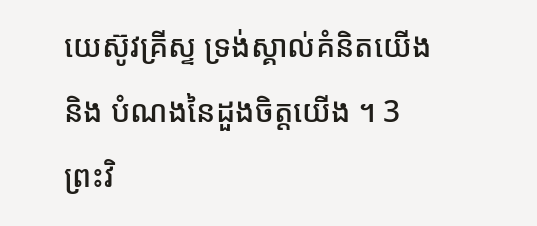យេស៊ូវគ្រីស្ទ ទ្រង់ស្គាល់គំនិតយើង និង បំណងនៃដួងចិត្តយើង ។ 3 ព្រះវិ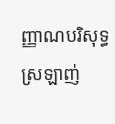ញ្ញាណបរិសុទ្ធ ស្រឡាញ់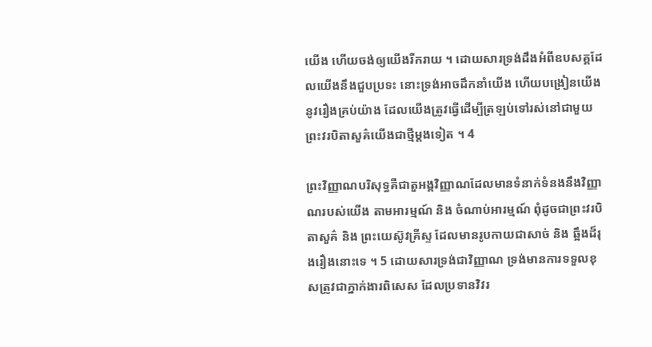យើង ហើយចង់ឲ្យយើងរីករាយ ។ ដោយសារទ្រង់ដឹងអំពីឧបសគ្គដែលយើងនឹងជួបប្រទះ នោះទ្រង់អាចដឹកនាំយើង ហើយបង្រៀនយើងនូវរឿងគ្រប់យ៉ាង ដែលយើងត្រូវធ្វើដើម្បីត្រឡប់ទៅរស់នៅជាមួយព្រះវរបិតាសួគ៌យើងជាថ្មីម្ដងទៀត ។ 4

ព្រះវិញ្ញាណបរិសុទ្ធគឺជាតួអង្គវិញ្ញាណដែលមានទំនាក់ទំនងនឹងវិញ្ញាណរបស់យើង តាមអារម្មណ៍ និង ចំណាប់អារម្មណ៍ ពុំដូចជាព្រះវរបិតាសួគ៌ និង ព្រះយេស៊ូវគ្រីស្ទ ដែលមានរូបកាយជាសាច់ និង ឆ្អឹងដ៏រុងរឿងនោះទេ ។ 5 ដោយសារទ្រង់ជាវិញ្ញាណ ទ្រង់មានការទទួលខុសត្រូវជាភ្នាក់ងារពិសេស ដែលប្រទានវិវរ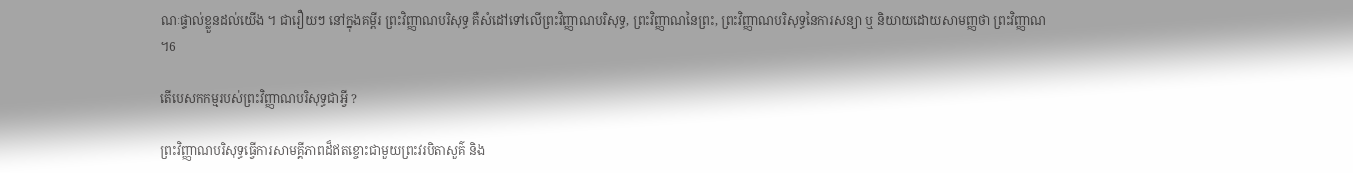ណៈផ្ទាល់ខ្លួនដល់យើង ។ ជារឿយៗ នៅក្នុងគម្ពីរ ព្រះវិញ្ញាណបរិសុទ្ធ គឺសំដៅទៅលើព្រះវិញ្ញាណបរិសុទ្ធ, ព្រះវិញ្ញាណនៃព្រះ, ព្រះវិញ្ញាណបរិសុទ្ធនៃការសន្យា ឬ និយាយដោយសាមញ្ញថា ព្រះវិញ្ញាណ ។6

តើបេសកកម្មរបស់ព្រះវិញ្ញាណបរិសុទ្ធជាអ្វី ?

ព្រះវិញ្ញាណបរិសុទ្ធធ្វើការសាមគ្គីភាពដ៏ឥតខ្ចោះជាមួយព្រះវរបិតាសួគ៌ និង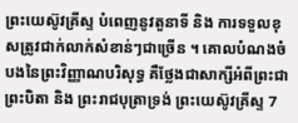ព្រះយេស៊ូវគ្រីស្ទ បំពេញនូវតួនាទី និង ការទទួលខុសត្រូវជាក់លាក់សំខាន់ៗជាច្រើន ។ គោលបំណងចំបងនៃព្រះវិញ្ញាណបរិសុទ្ធ គឺថ្លែងជាសាក្សីអំពីព្រះជាព្រះបិតា និង ព្រះរាជបុត្រាទ្រង់ ព្រះយេស៊ូវគ្រីស្ទ 7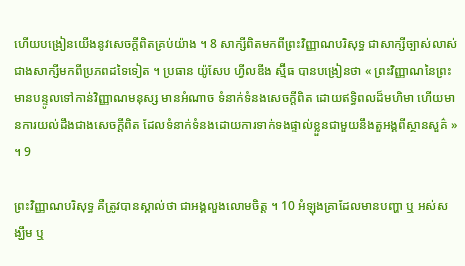ហើយបង្រៀនយើងនូវសេចក្ដីពិតគ្រប់យ៉ាង ។ 8 សាក្សីពិតមកពីព្រះវិញ្ញាណបរិសុទ្ធ ជាសាក្សីច្បាស់លាស់ជាងសាក្សីមកពីប្រភពដទៃទៀត ។ ប្រធាន យ៉ូសែប ហ្វីលឌីង ស្ម៊ីធ បានបង្រៀនថា « ព្រះវិញ្ញាណនៃព្រះ មានបន្ទូលទៅកាន់វិញ្ញាណមនុស្ស មានអំណាច ទំនាក់ទំនងសេចក្ដីពិត ដោយឥទ្ធិពលដ៏មហិមា ហើយមានការយល់ដឹងជាងសេចក្ដីពិត ដែលទំនាក់ទំនងដោយការទាក់ទងផ្ទាល់ខ្លួនជាមួយនឹងតួអង្គពីស្ថានសួគ៌ » ។ 9

ព្រះវិញ្ញាណបរិសុទ្ធ គឺត្រូវបានស្គាល់ថា ជាអង្គលួងលោមចិត្ត ។ 10 អំឡុងគ្រាដែលមានបញ្ហា ឬ អស់សង្ឃឹម ឬ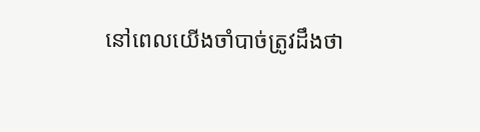នៅពេលយើងចាំបាច់ត្រូវដឹងថា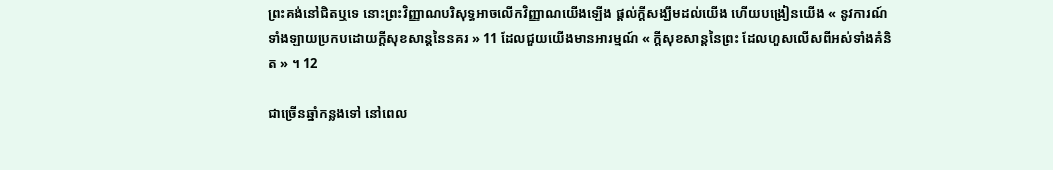ព្រះគង់នៅជិតឬទេ នោះព្រះវិញ្ញាណបរិសុទ្ធអាចលើកវិញ្ញាណយើងឡើង ផ្ដល់ក្ដីសង្ឃឹមដល់យើង ហើយបង្រៀនយើង « នូវការណ៍ទាំងឡាយប្រកបដោយក្ដីសុខសាន្ដនៃនគរ » 11 ដែលជួយយើងមានអារម្មណ៍ « ក្ដីសុខសាន្ដនៃព្រះ ដែលហួសលើសពីអស់ទាំងគំនិត » ។ 12

ជាច្រើនឆ្នាំកន្លងទៅ នៅពេល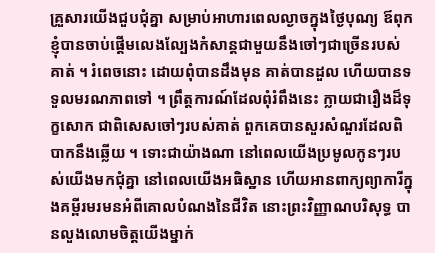គ្រួសារយើងជួបជុំគ្នា សម្រាប់អាហារពេលល្ងាចក្នុងថ្ងៃបុណ្យ ឪពុកខ្ញុំបានចាប់ផ្ដើមលេងល្បែងកំសាន្ដជាមួយនឹងចៅៗជាច្រើនរបស់គាត់ ។ រំពេចនោះ ដោយពុំបានដឹងមុន គាត់បានដួល ហើយបានទទួលមរណភាពទៅ ។ ព្រឹត្តការណ៍ដែលពុំរំពឹងនេះ ក្លាយជារឿងដ៏ទុក្ខសោក ជាពិសេសចៅៗរបស់គាត់ ពួកគេបានសួរសំណួរដែលពិបាកនឹងឆ្លើយ ។ ទោះជាយ៉ាងណា នៅពេលយើងប្រមូលកូនៗរបស់យើងមកជុំគ្នា នៅពេលយើងអធិស្ឋាន ហើយអានពាក្យព្យាការីក្នុងគម្ពីរមរមនអំពីគោលបំណងនៃជីវិត នោះព្រះវិញ្ញាណបរិសុទ្ធ បានលួងលោមចិត្តយើងម្នាក់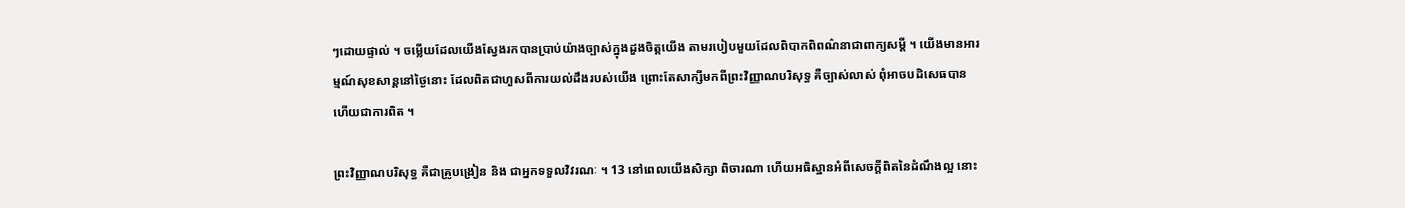ៗដោយផ្ទាល់ ។ ចម្លើយដែលយើងស្វែងរកបានប្រាប់យ៉ាងច្បាស់ក្នុងដួងចិត្តយើង តាមរបៀបមួយដែលពិបាកពិពណ៌នាជាពាក្យសម្ដី ។ យើងមានអារម្មណ៍សុខសាន្ដនៅថ្ងៃនោះ ដែលពិតជាហួសពីការយល់ដឹងរបស់យើង ព្រោះតែសាក្សីមកពីព្រះវិញ្ញាណបរិសុទ្ធ គឺច្បាស់លាស់ ពុំអាចបដិសេធបាន ហើយជាការពិត ។

ព្រះវិញ្ញាណបរិសុទ្ធ គឺជាគ្រូបង្រៀន និង ជាអ្នកទទួលវិវរណៈ ។ 13 នៅពេលយើងសិក្សា ពិចារណា ហើយអធិស្ឋានអំពីសេចក្ដីពិតនៃដំណឹងល្អ នោះ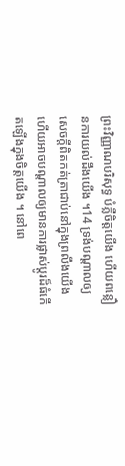ព្រះវិញ្ញាណបរិសុទ្ធ បំភ្លឺចិត្តយើង ហើយពន្លឿនការយល់ដឹងយើង ។14 ទ្រង់បណ្ដាលឲ្យសេចក្ដីពិតកត់ត្រាជាប់នៅក្នុងព្រលឹងយើង ហើយអាចបណ្ដាលឲ្យមានការផ្លាស់ប្ដូរដ៏ធំកើតឡើងក្នុងចិត្តយើង ។ នៅពេ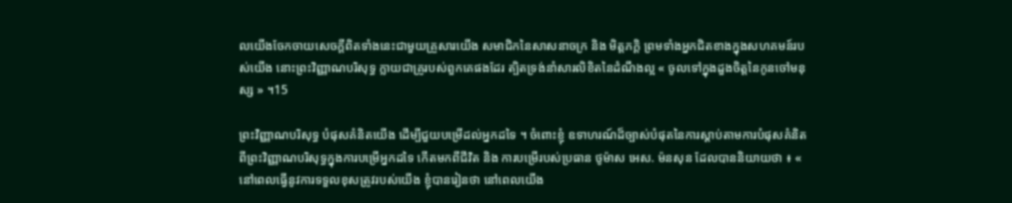លយើងចែកចាយសេចក្ដីពិតទាំងនេះជាមួយគ្រួសារយើង សមាជិកនៃសាសនាចក្រ និង មិត្តភក្ដិ ព្រមទាំងអ្នកជិតខាងក្នុងសហគមន៍របស់យើង នោះព្រះវិញ្ញាណបរិសុទ្ធ ក្លាយជាគ្រូរបស់ពួកគេផងដែរ ត្បិតទ្រង់នាំសារលិខិតនៃដំណឹងល្អ « ចូលទៅក្នុងដួងចិត្តនៃកូនចៅមនុស្ស » ។15

ព្រះវិញ្ញាណបរិសុទ្ធ បំផុសគំនិតយើង ដើម្បីជួយបម្រើដល់អ្នកដទៃ ។ ចំពោះខ្ញុំ ឧទាហរណ៍ដ៏ច្បាស់បំផុតនៃការស្ដាប់តាមការបំផុសគំនិតពីព្រះវិញ្ញាណបរិសុទ្ធក្នុងការបម្រើអ្នកដទៃ កើតមកពីជីវិត និង ការបម្រើរបស់ប្រធាន ថូម៉ាស អេស. ម៉នសុន ដែលបាននិយាយថា ៖ « នៅពេលធ្វើនូវការទទួលខុសត្រូវរបស់យើង ខ្ញុំបានរៀនថា នៅពេលយើង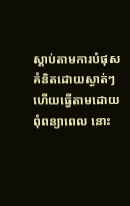ស្ដាប់តាមការបំផុសគំនិតដោយស្ងាត់ៗ ហើយធ្វើតាមដោយពុំពន្យាពេល នោះ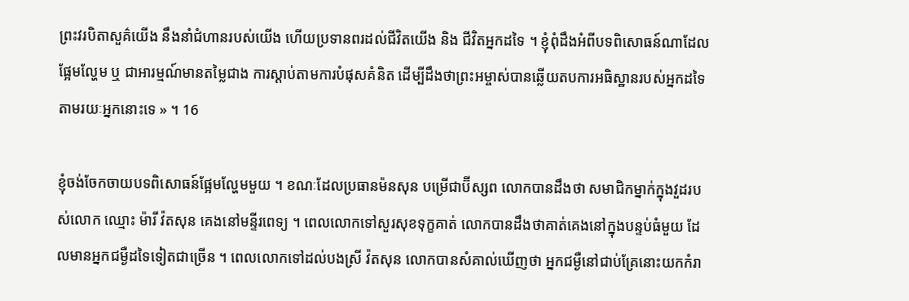ព្រះវរបិតាសួគ៌យើង នឹងនាំជំហានរបស់យើង ហើយប្រទានពរដល់ជីវិតយើង និង ជីវិតអ្នកដទៃ ។ ខ្ញុំពុំដឹងអំពីបទពិសោធន៍ណាដែលផ្អែមល្ហែម ឬ ជាអារម្មណ៍មានតម្លៃជាង ការស្ដាប់តាមការបំផុសគំនិត ដើម្បីដឹងថាព្រះអម្ចាស់បានឆ្លើយតបការអធិស្ឋានរបស់អ្នកដទៃតាមរយៈអ្នកនោះទេ » ។ 16

ខ្ញុំចង់ចែកចាយបទពិសោធន៍ផ្អែមល្ហែមមួយ ។ ខណៈដែលប្រធានម៉នសុន បម្រើជាប៊ីស្សព លោកបានដឹងថា សមាជិកម្នាក់ក្នុងវួដរបស់លោក ឈ្មោះ ម៉ារី វ៉តសុន គេងនៅមន្ទីរពេទ្យ ។ ពេលលោកទៅសួរសុខទុក្ខគាត់ លោកបានដឹងថាគាត់គេងនៅក្នុងបន្ទប់ធំមួយ ដែលមានអ្នកជម្ងឺដទៃទៀតជាច្រើន ។ ពេលលោកទៅដល់បងស្រី វ៉តសុន លោកបានសំគាល់ឃើញថា អ្នកជម្ងឺនៅជាប់គ្រែនោះយកកំរា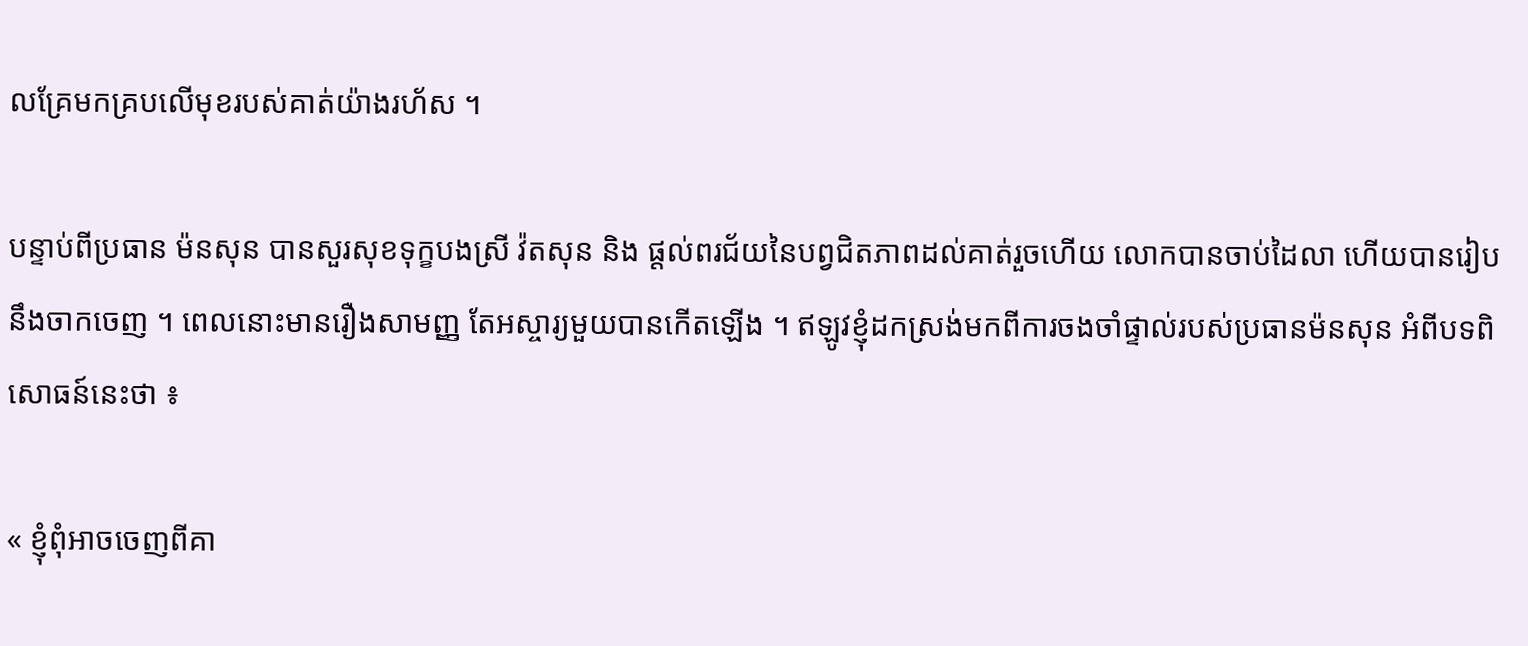លគ្រែមកគ្របលើមុខរបស់គាត់យ៉ាងរហ័ស ។

បន្ទាប់ពីប្រធាន ម៉នសុន បានសួរសុខទុក្ខបងស្រី វ៉តសុន និង ផ្ដល់ពរជ័យនៃបព្វជិតភាពដល់គាត់រួចហើយ លោកបានចាប់ដៃលា ហើយបានរៀបនឹងចាកចេញ ។ ពេលនោះមានរឿងសាមញ្ញ តែអស្ចារ្យមួយបានកើតឡើង ។ ឥឡូវខ្ញុំដកស្រង់មកពីការចងចាំផ្ទាល់របស់ប្រធានម៉នសុន អំពីបទពិសោធន៍នេះថា ៖

« ខ្ញុំពុំអាចចេញពីគា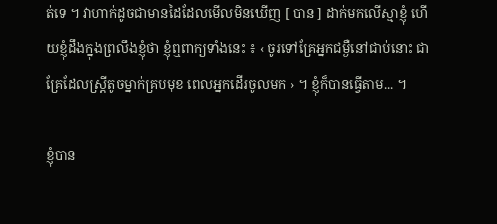ត់ទេ ។ វាហាក់ដូចជាមានដៃដែលមើលមិនឃើញ [ បាន ] ដាក់មកលើស្មាខ្ញុំ ហើយខ្ញុំដឹងក្នុងព្រលឹងខ្ញុំថា ខ្ញុំឮពាក្យទាំងនេះ ៖ ‹ ចូរទៅគ្រែអ្នកជម្ងឺនៅជាប់នោះ ជាគ្រែដែលស្ត្រីតូចម្នាក់គ្របមុខ ពេលអ្នកដើរចូលមក › ។ ខ្ញុំក៏បានធ្វើតាម... ។

ខ្ញុំបាន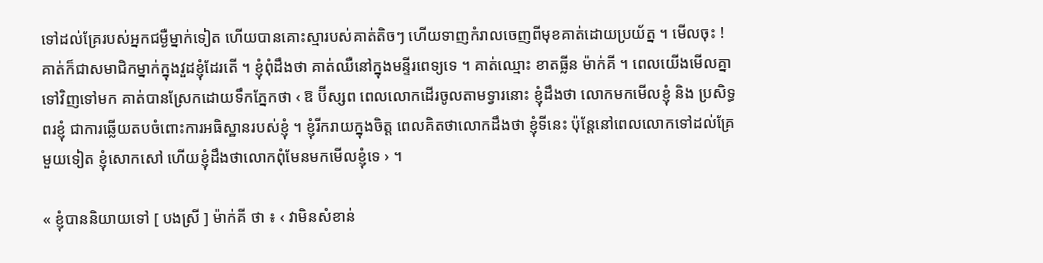ទៅដល់គ្រែរបស់អ្នកជម្ងឺម្នាក់ទៀត ហើយបានគោះស្មារបស់គាត់តិចៗ ហើយទាញកំរាលចេញពីមុខគាត់ដោយប្រយ័ត្ន ។ មើលចុះ ! គាត់ក៏ជាសមាជិកម្នាក់ក្នុងវួដខ្ញុំដែរតើ ។ ខ្ញុំពុំដឹងថា គាត់ឈឺនៅក្នុងមន្ទីរពេទ្យទេ ។ គាត់ឈ្មោះ ខាតធ្លីន ម៉ាក់គី ។ ពេលយើងមើលគ្នាទៅវិញទៅមក គាត់បានស្រែកដោយទឹកភ្នែកថា ‹ ឱ ប៊ីស្សព ពេលលោកដើរចូលតាមទ្វារនោះ ខ្ញុំដឹងថា លោកមកមើលខ្ញុំ និង ប្រសិទ្ធពរខ្ញុំ ជាការឆ្លើយតបចំពោះការអធិស្ឋានរបស់ខ្ញុំ ។ ខ្ញុំរីករាយក្នុងចិត្ត ពេលគិតថាលោកដឹងថា ខ្ញុំទីនេះ ប៉ុន្តែនៅពេលលោកទៅដល់គ្រែមួយទៀត ខ្ញុំសោកសៅ ហើយខ្ញុំដឹងថាលោកពុំមែនមកមើលខ្ញុំទេ › ។

« ខ្ញុំបាននិយាយទៅ [ បងស្រី ] ម៉ាក់គី ថា ៖ ‹ វាមិនសំខាន់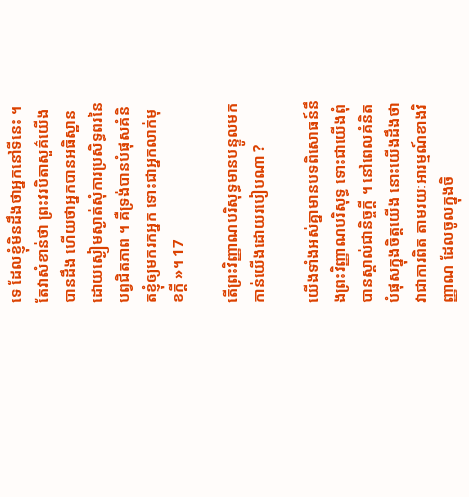ទេ ដែលខ្ញុំមិនដឹងថាអ្នកនៅទីនេះ ។ តែវាសំខាន់ថា ព្រះវរបិតាសួគ៌យើង បានដឹង ហើយថាអ្នកបានអធិស្ឋានដោយស្ងៀមស្ងាត់សុំការប្រសិទ្ធពរនៃបព្វជិតភាព ។ គឺទ្រង់បានបំផុសគំនិតខ្ញុំឲ្យមករកអ្នក ទោះជាអ្នកលាក់មុខក្ដី »។ 17

តើព្រះវិញ្ញាណបរិសុទ្ធមានបន្ទូលមកកាន់យើងដោយរបៀបណា ?

យើងទាំងអស់គ្នាមានបទពិសោធន៍នឹងព្រះវិញ្ញាណបរិសុទ្ធ ទោះជាយើងពុំបានស្គាល់ជានិច្ចក្ដី ។ នៅពេលគំនិតបំផុសក្នុងចិត្តយើង នោះយើងដឹងថាវាជាការពិត តាមរយៈអារម្មណ៍ខាងវិញ្ញាណ ដែលចូលក្នុងចិ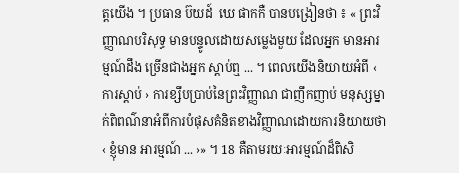ត្តយើង ។ ប្រធាន ប៊យដ៍  ឃេ ផាកកឺ បានបង្រៀនថា ៖ « ព្រះវិញ្ញាណបរិសុទ្ធ មានបន្ទូលដោយសម្លេងមួយ ដែលអ្នក មានអារម្មណ៍ដឹង ច្រើនជាងអ្នក ស្ដាប់ឮ ... ។ ពេលយើងនិយាយអំពី ‹ ការស្ដាប់ › ការខ្សឹបប្រាប់នៃព្រះវិញ្ញាណ ជាញឹកញាប់ មនុស្សម្នាក់ពិពណ៌នាអំពីការបំផុសគំនិតខាងវិញ្ញាណដោយការនិយាយថា ‹ ខ្ញុំមាន អារម្មណ៍ ... ›» ។ 18 គឺតាមរយៈអារម្មណ៍ដ៏ពិសិ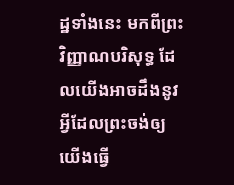ដ្ឋទាំងនេះ មកពីព្រះវិញ្ញាណបរិសុទ្ធ ដែលយើងអាចដឹងនូវអ្វីដែលព្រះចង់ឲ្យយើងធ្វើ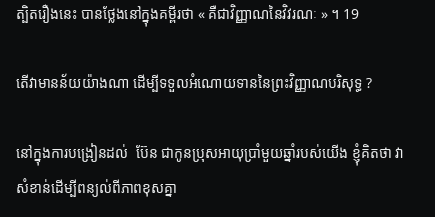ត្បិតរឿងនេះ បានថ្លែងនៅក្នុងគម្ពីរថា « គឺជាវិញ្ញាណនៃវិវរណៈ » ។ 19

តើវាមានន័យយ៉ាងណា ដើម្បីទទួលអំណោយទាននៃព្រះវិញ្ញាណបរិសុទ្ធ ?

នៅក្នុងការបង្រៀនដល់  ប៊ែន ជាកូនប្រុសអាយុប្រាំមួយឆ្នាំរបស់យើង ខ្ញុំគិតថា វាសំខាន់ដើម្បីពន្យល់ពីភាពខុសគ្នា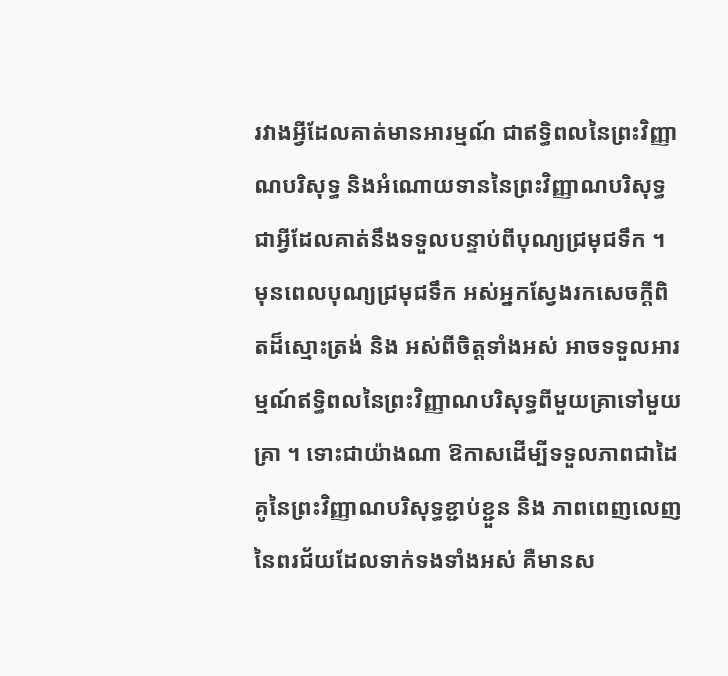រវាងអ្វីដែលគាត់មានអារម្មណ៍ ជាឥទ្ធិពលនៃព្រះវិញ្ញាណបរិសុទ្ធ និងអំណោយទាននៃព្រះវិញ្ញាណបរិសុទ្ធ ជាអ្វីដែលគាត់នឹងទទួលបន្ទាប់ពីបុណ្យជ្រមុជទឹក ។ មុនពេលបុណ្យជ្រមុជទឹក អស់អ្នកស្វែងរកសេចក្ដីពិតដ៏ស្មោះត្រង់ និង អស់ពីចិត្តទាំងអស់ អាចទទួលអារម្មណ៍ឥទ្ធិពលនៃព្រះវិញ្ញាណបរិសុទ្ធពីមួយគ្រាទៅមួយគ្រា ។ ទោះជាយ៉ាងណា ឱកាសដើម្បីទទួលភាពជាដៃគូនៃព្រះវិញ្ញាណបរិសុទ្ធខ្ជាប់ខ្ជួន និង ភាពពេញលេញ នៃពរជ័យដែលទាក់ទងទាំងអស់ គឺមានស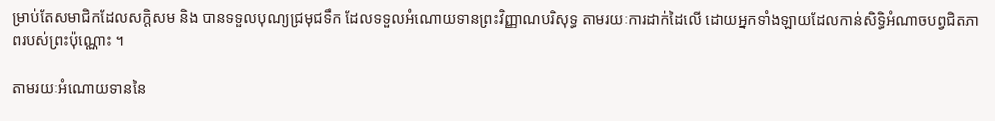ម្រាប់តែសមាជិកដែលសក្ដិសម និង បានទទួលបុណ្យជ្រមុជទឹក ដែលទទួលអំណោយទានព្រះវិញ្ញាណបរិសុទ្ធ តាមរយៈការដាក់ដៃលើ ដោយអ្នកទាំងឡាយដែលកាន់សិទ្ធិអំណាចបព្វជិតភាពរបស់ព្រះប៉ុណ្ណោះ ។

តាមរយៈអំណោយទាននៃ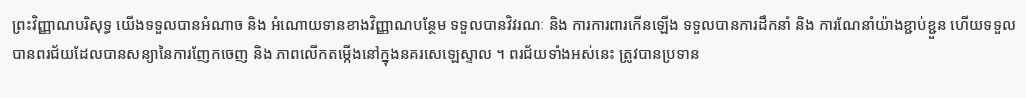ព្រះវិញ្ញាណបរិសុទ្ធ យើងទទួលបានអំណាច និង អំណោយទានខាងវិញ្ញាណបន្ថែម ទទួលបានវិវរណៈ និង ការការពារកើនឡើង ទទួលបានការដឹកនាំ និង ការណែនាំយ៉ាងខ្ជាប់ខ្ជួន ហើយទទួលបានពរជ័យដែលបានសន្យានៃការញែកចេញ និង ភាពលើកតម្កើងនៅក្នុងនគរសេឡេស្ទាល ។ ពរជ័យទាំងអស់នេះ ត្រូវបានប្រទាន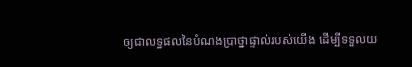ឲ្យជាលទ្ធផលនៃបំណងប្រាថ្នាផ្ទាល់របស់យើង ដើម្បីទទួលយ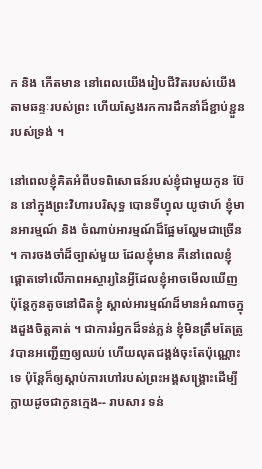ក និង កើតមាន នៅពេលយើងរៀបជីវិតរបស់យើងតាមឆន្ទៈរបស់ព្រះ ហើយស្វែងរកការដឹកនាំដ៏ខ្ជាប់ខ្ជួនរបស់ទ្រង់ ។

នៅពេលខ្ញុំគិតអំពីបទពិសោធន៍របស់ខ្ញុំជាមួយកូន ប៊ែន នៅក្នុងព្រះវិហារបរិសុទ្ធ បោនទីហ្វុល យូថាហ៍ ខ្ញុំមានអារម្មណ៍ និង ចំណាប់អារម្មណ៍ដ៏ផ្អែមល្ហែមជាច្រើន ។ ការចងចាំដ៏ច្បាស់មួយ ដែលខ្ញុំមាន គឺនៅពេលខ្ញុំផ្ដោតទៅលើភាពអស្ចារ្យនៃអ្វីដែលខ្ញុំអាចមើលឃើញ ប៉ុន្តែកូនតូចនៅជិតខ្ញុំ ស្គាល់អារម្មណ៍ដ៏មានអំណាចក្នុងដួងចិត្តគាត់ ។ ជាការរំឭកដ៏ទន់ភ្លន់ ខ្ញុំមិនត្រឹមតែត្រូវបានអញ្ជើញឲ្យឈប់ ហើយលុតជង្គង់ចុះតែប៉ុណ្ណោះទេ ប៉ុន្តែក៏ឲ្យស្ដាប់ការហៅរបស់ព្រះអង្គសង្គ្រោះដើម្បីក្លាយដូចជាកូនក្មេង-- រាបសារ ទន់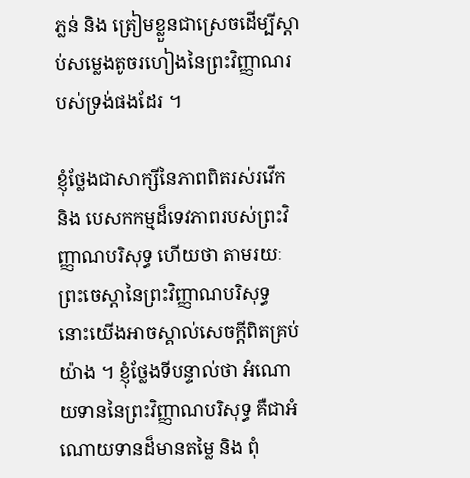ភ្លន់ និង ត្រៀមខ្លួនជាស្រេចដើម្បីស្ដាប់សម្លេងតូចរហៀងនៃព្រះវិញ្ញាណរបស់ទ្រង់ផងដែរ ។

ខ្ញុំថ្លែងជាសាក្សីនៃភាពពិតរស់រវើក និង បេសកកម្មដ៏ទេវភាពរបស់ព្រះវិញ្ញាណបរិសុទ្ធ ហើយថា តាមរយៈព្រះចេស្ដានៃព្រះវិញ្ញាណបរិសុទ្ធ នោះយើងអាចស្គាល់សេចក្ដីពិតគ្រប់យ៉ាង ។ ខ្ញុំថ្លែងទីបន្ទាល់ថា អំណោយទាននៃព្រះវិញ្ញាណបរិសុទ្ធ គឺជាអំណោយទានដ៏មានតម្លៃ និង ពុំ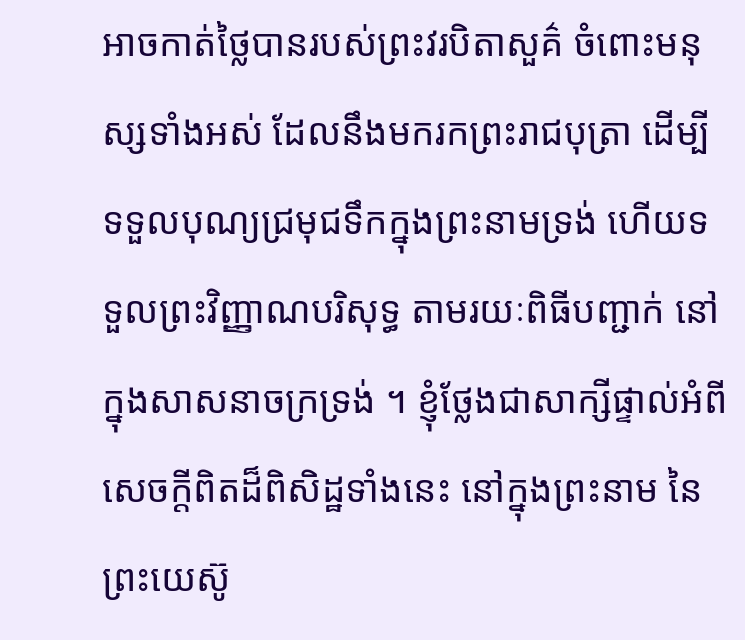អាចកាត់ថ្លៃបានរបស់ព្រះវរបិតាសួគ៌ ចំពោះមនុស្សទាំងអស់ ដែលនឹងមករកព្រះរាជបុត្រា ដើម្បីទទួលបុណ្យជ្រមុជទឹកក្នុងព្រះនាមទ្រង់ ហើយទទួលព្រះវិញ្ញាណបរិសុទ្ធ តាមរយៈពិធីបញ្ជាក់ នៅក្នុងសាសនាចក្រទ្រង់ ។ ខ្ញុំថ្លែងជាសាក្សីផ្ទាល់អំពីសេចក្ដីពិតដ៏ពិសិដ្ឋទាំងនេះ នៅក្នុងព្រះនាម នៃព្រះយេស៊ូ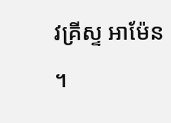វគ្រីស្ទ អាម៉ែន ។